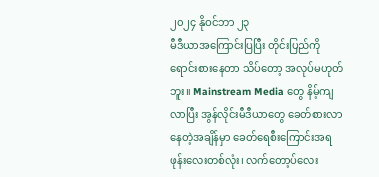၂၀၂၄ နိုဝင်ဘာ ၂၃
မီဒီယာအကြောင်းပြပြီး တိုင်းပြည်ကိုရောင်းစားနေတာ သိပ်တော့ အလုပ်မဟုတ်ဘူး။ Mainstream Media တွေ နိမ့်ကျလာပြီး အွန်လိုင်းမီဒီယာတွေ ခေတ်စားလာနေတဲ့အချိန်မှာ ခေတ်ရေစီးကြောင်းအရ ဖုန်းလေးတစ်လုံး၊ လက်တော့ပ်လေး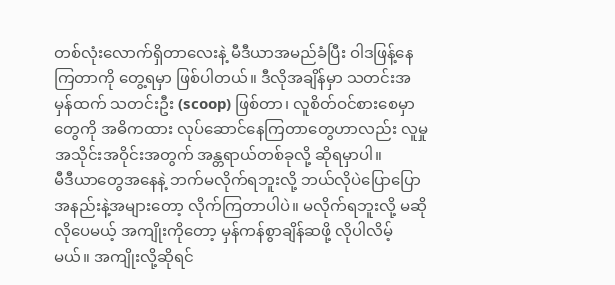တစ်လုံးလောက်ရှိတာလေးနဲ့ မီဒီယာအမည်ခံပြီး ဝါဒဖြန့်နေကြတာကို တွေ့ရမှာ ဖြစ်ပါတယ်။ ဒီလိုအချိန်မှာ သတင်းအမှန်ထက် သတင်းဦး (scoop) ဖြစ်တာ၊ လူစိတ်ဝင်စားစေမှာတွေကို အဓိကထား လုပ်ဆောင်နေကြတာတွေဟာလည်း လူမှုအသိုင်းအဝိုင်းအတွက် အန္တရာယ်တစ်ခုလို့ ဆိုရမှာပါ။
မီဒီယာတွေအနေနဲ့ ဘက်မလိုက်ရဘူးလို့ ဘယ်လိုပဲပြောပြော အနည်းနဲ့အများတော့ လိုက်ကြတာပါပဲ။ မလိုက်ရဘူးလို့ မဆိုလိုပေမယ့် အကျိုးကိုတော့ မှန်ကန်စွာချိန်ဆဖို့ လိုပါလိမ့်မယ်။ အကျိုးလို့ဆိုရင်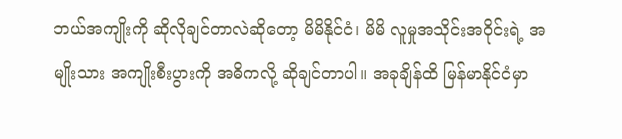ဘယ်အကျိုးကို ဆိုလိုချင်တာလဲဆိုတော့ မိမိနိုင်ငံ၊ မိမိ လူမှုအသိုင်းအဝိုင်းရဲ့ အမျိုးသား အကျိုးစီးပွားကို အဓိကလို့ ဆိုချင်တာပါ။ အခုချိန်ထိ မြန်မာနိုင်ငံမှာ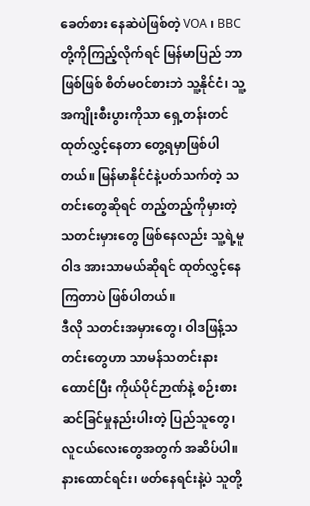ခေတ်စား နေဆဲပဲဖြစ်တဲ့ VOA ၊ BBC တို့ကိုကြည့်လိုက်ရင် မြန်မာပြည် ဘာဖြစ်ဖြစ် စိတ်မဝင်စားဘဲ သူ့နိုင်ငံ၊ သူ့အကျိုးစီးပွားကိုသာ ရှေ့တန်းတင်ထုတ်လွှင့်နေတာ တွေ့ရမှာဖြစ်ပါတယ်။ မြန်မာနိုင်ငံနဲ့ပတ်သက်တဲ့ သတင်းတွေဆိုရင် တည့်တည့်ကိုမှားတဲ့ သတင်းမှားတွေ ဖြစ်နေလည်း သူ့ရဲ့မူဝါဒ အားသာမယ်ဆိုရင် ထုတ်လွှင့်နေကြတာပဲ ဖြစ်ပါတယ်။
ဒီလို သတင်းအမှားတွေ၊ ဝါဒဖြန့်သတင်းတွေဟာ သာမန်သတင်းနားထောင်ပြီး ကိုယ်ပိုင်ဉာဏ်နဲ့ စဉ်းစားဆင်ခြင်မှုနည်းပါးတဲ့ ပြည်သူတွေ၊ လူငယ်လေးတွေအတွက် အဆိပ်ပါ။ နားထောင်ရင်း၊ ဖတ်နေရင်းနဲ့ပဲ သူတို့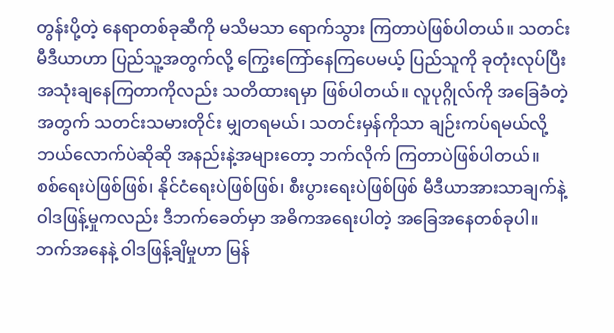တွန်းပို့တဲ့ နေရာတစ်ခုဆီကို မသိမသာ ရောက်သွား ကြတာပဲဖြစ်ပါတယ်။ သတင်းမီဒီယာဟာ ပြည်သူ့အတွက်လို့ ကြွေးကြော်နေကြပေမယ့် ပြည်သူကို ခုတုံးလုပ်ပြီး အသုံးချနေကြတာကိုလည်း သတိထားရမှာ ဖြစ်ပါတယ်။ လူပုဂ္ဂိုလ်ကို အခြေခံတဲ့အတွက် သတင်းသမားတိုင်း မျှတရမယ်၊ သတင်းမှန်ကိုသာ ချဉ်းကပ်ရမယ်လို့ ဘယ်လောက်ပဲဆိုဆို အနည်းနဲ့အများတော့ ဘက်လိုက် ကြတာပဲဖြစ်ပါတယ်။
စစ်ရေးပဲဖြစ်ဖြစ်၊ နိုင်ငံရေးပဲဖြစ်ဖြစ်၊ စီးပွားရေးပဲဖြစ်ဖြစ် မီဒီယာအားသာချက်နဲ့ ဝါဒဖြန့်မှုကလည်း ဒီဘက်ခေတ်မှာ အဓိကအရေးပါတဲ့ အခြေအနေတစ်ခုပါ။ ဘက်အနေနဲ့ ဝါဒဖြန့်ချိမှုဟာ မြန်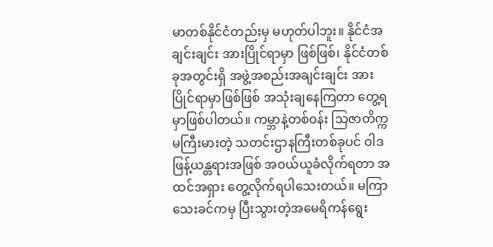မာတစ်နိုင်ငံတည်းမှ မဟုတ်ပါဘူး။ နိုင်ငံအချင်းချင်း အားပြိုင်ရာမှာ ဖြစ်ဖြစ်၊ နိုင်ငံတစ်ခုအတွင်းရှိ အဖွဲ့အစည်းအချင်းချင်း အားပြိုင်ရာမှာဖြစ်ဖြစ် အသုံးချနေကြတာ တွေ့ရမှာဖြစ်ပါတယ်။ ကမ္ဘာနဲ့တစ်ဝန်း သြဇာတိက္ကမကြီးမားတဲ့ သတင်းဌာနကြီးတစ်ခုပင် ဝါဒဖြန့်ယန္တရားအဖြစ် အဝယ်ယူခံလိုက်ရတာ အထင်အရှား တွေ့လိုက်ရပါသေးတယ်။ မကြာသေးခင်ကမှ ပြီးသွားတဲ့အမေရိကန်ရွေး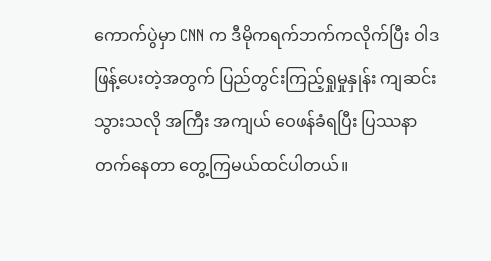ကောက်ပွဲမှာ CNN က ဒီမိုကရက်ဘက်ကလိုက်ပြီး ဝါဒဖြန့်ပေးတဲ့အတွက် ပြည်တွင်းကြည့်ရှုမှုနှုန်း ကျဆင်းသွားသလို အကြီး အကျယ် ဝေဖန်ခံရပြီး ပြဿနာတက်နေတာ တွေ့ကြမယ်ထင်ပါတယ်။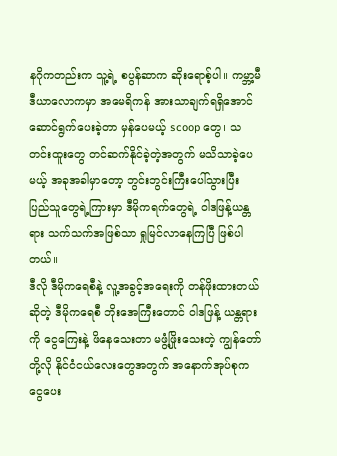နဂိုကတည်းက သူ့ရဲ့ စပွန်ဆာက ဆိုးရောစ့်ပါ။ ကမ္ဘာ့မီဒီယာလောကမှာ အမေရိကန် အားသာချက်ရရှိအောင် ဆောင်ရွက်ပေးခဲ့တာ မှန်ပေမယ့် scoop တွေ၊ သတင်းထူးတွေ တင်ဆက်နိုင်ခဲ့တဲ့အတွက် မသိသာခဲ့ပေမယ့် အခုအခါမှာတော့ ဘွင်းဘွင်းကြီးပေါ်သွားပြီး ပြည်သူတွေရဲ့ကြားမှာ ဒီမိုကရက်တွေရဲ့ ဝါဒဖြန့်ယန္တရား သက်သက်အဖြစ်သာ ရှုမြင်လာနေကြပြီ ဖြစ်ပါတယ်။
ဒီလို ဒီမိုကရေစီနဲ့ လူ့အခွင့်အရေးကို တန်ဖိုးထားတယ်ဆိုတဲ့ ဒီမိုကရေစီ ဘိုးအေကြီးတောင် ဝါဒဖြန့် ယန္တရားကို ငွေကြေးနဲ့ ဖိနေသေးတာ မဖွံ့ဖြိုးသေးတဲ့ ကျွန်တော်တို့လို နိုင်ငံငယ်လေးတွေအတွက် အနောက်အုပ်စုက ငွေပေး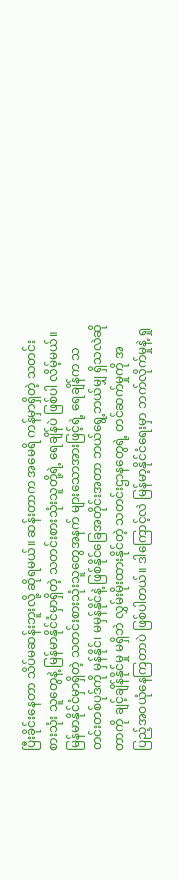ပြီးခိုင်းနေတာ သိပ်မဆန်းဘူးလို့ ဆိုရမယ်။ ဆန်းတာက အမေရိ ကန်မှာရှိတဲ့ သတင်းစားသုံး သူတွေနဲ့ မြန်မာနိုင်ငံမှာရှိတဲ့ သတင်းစားသုံးသူတို့ရဲ့ ရေချိန်ပဲ ဖြစ်ပါ လိမ့်မယ်။ မြန်မာနိုင်ငံမှာရှိတဲ့ သတင်းစားသုံးသူတွေအနက် များသောအားဖြင့်ရဲ့ ရေချိန်က သတင်းတစ်ပုဒ်ကို မှန်နိုင်၊ မမှန်နိုင်နဲ့ ဖြစ်နိုင်ခြေအတိုင်းအတာ ဘယ်ရွေ့ဘယ်မျှ ရှိသလဲဆိုတာကို ချင့်ချိန်နိုင်မှု မရှိဘဲ လွှမ်းမိုးထားနိုင်တဲ့ သတင်းဌာနတွေရဲ့ တင်ဆက်မှုကို အပြည့်အဝယုံနေကြတာပဲ ဖြစ်ပါတယ်။ ဒါကြောင့်လဲ မြန်မာ့နိုင်ငံရေးမှာ ဘက်လိုက်မှုနဲ့ ရှု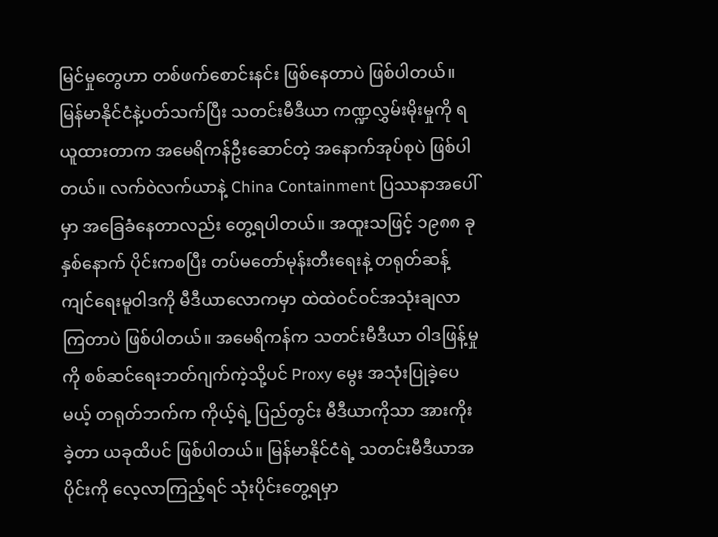မြင်မှုတွေဟာ တစ်ဖက်စောင်းနင်း ဖြစ်နေတာပဲ ဖြစ်ပါတယ်။
မြန်မာနိုင်ငံနဲ့ပတ်သက်ပြီး သတင်းမီဒီယာ ကဏ္ဍလွှမ်းမိုးမှုကို ရယူထားတာက အမေရိကန်ဦးဆောင်တဲ့ အနောက်အုပ်စုပဲ ဖြစ်ပါတယ်။ လက်ဝဲလက်ယာနဲ့ China Containment ပြဿနာအပေါ်မှာ အခြေခံနေတာလည်း တွေ့ရပါတယ်။ အထူးသဖြင့် ၁၉၈၈ ခုနှစ်နောက် ပိုင်းကစပြီး တပ်မတော်မုန်းတီးရေးနဲ့ တရုတ်ဆန့်ကျင်ရေးမူဝါဒကို မီဒီယာလောကမှာ ထဲထဲဝင်ဝင်အသုံးချလာကြတာပဲ ဖြစ်ပါတယ်။ အမေရိကန်က သတင်းမီဒီယာ ဝါဒဖြန့်မှုကို စစ်ဆင်ရေးဘတ်ဂျက်ကဲ့သို့ပင် Proxy မွေး အသုံးပြုခဲ့ပေမယ့် တရုတ်ဘက်က ကိုယ့်ရဲ့ ပြည်တွင်း မီဒီယာကိုသာ အားကိုးခဲ့တာ ယခုထိပင် ဖြစ်ပါတယ်။ မြန်မာနိုင်ငံရဲ့ သတင်းမီဒီယာအပိုင်းကို လေ့လာကြည့်ရင် သုံးပိုင်းတွေ့ရမှာ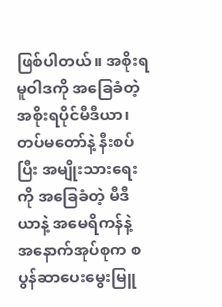ဖြစ်ပါတယ်။ အစိုးရမူဝါဒကို အခြေခံတဲ့ အစိုးရပိုင်မီဒီယာ၊ တပ်မတော်နဲ့ နီးစပ်ပြီး အမျိုးသားရေးကို အခြေခံတဲ့ မီဒီယာနဲ့ အမေရိကန်နဲ့ အနောက်အုပ်စုက စပွန်ဆာပေးမွေးမြူ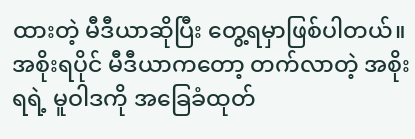ထားတဲ့ မီဒီယာဆိုပြီး တွေ့ရမှာဖြစ်ပါတယ်။ အစိုးရပိုင် မီဒီယာကတော့ တက်လာတဲ့ အစိုးရရဲ့ မူဝါဒကို အခြေခံထုတ်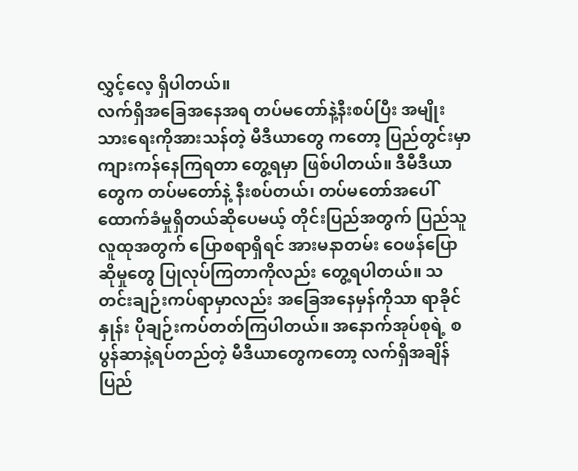လွှင့်လေ့ ရှိပါတယ်။
လက်ရှိအခြေအနေအရ တပ်မတော်နဲ့နီးစပ်ပြီး အမျိုးသားရေးကိုအားသန်တဲ့ မီဒီယာတွေ ကတော့ ပြည်တွင်းမှာ ကျားကန်နေကြရတာ တွေ့ရမှာ ဖြစ်ပါတယ်။ ဒီမီဒီယာတွေက တပ်မတော်နဲ့ နီးစပ်တယ်၊ တပ်မတော်အပေါ် ထောက်ခံမှုရှိတယ်ဆိုပေမယ့် တိုင်းပြည်အတွက် ပြည်သူ လူထုအတွက် ပြောစရာရှိရင် အားမနာတမ်း ဝေဖန်ပြောဆိုမှုတွေ ပြုလုပ်ကြတာကိုလည်း တွေ့ရပါတယ်။ သတင်းချဉ်းကပ်ရာမှာလည်း အခြေအနေမှန်ကိုသာ ရာခိုင်နှုန်း ပိုချဉ်းကပ်တတ်ကြပါတယ်။ အနောက်အုပ်စုရဲ့ စပွန်ဆာနဲ့ရပ်တည်တဲ့ မီဒီယာတွေကတော့ လက်ရှိအချိန် ပြည်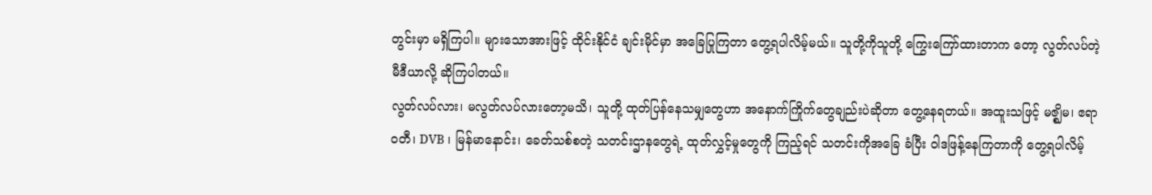တွင်းမှာ မရှိကြပါ။ များသောအားဖြင့် ထိုင်းနိုင်ငံ ချင်းမိုင်မှာ အခြေပြုကြတာ တွေ့ရပါလိမ့်မယ်။ သူတို့ကိုသူတို့ ကြွေးကြော်ထားတာက တော့ လွတ်လပ်တဲ့ မီဒီယာလို့ ဆိုကြပါတယ်။
လွတ်လပ်လား၊ မလွတ်လပ်လားတော့မသိ၊ သူတို့ ထုတ်ပြန်နေသမျှတွေဟာ အနောက်ကြိုက်တွေချည်းပဲဆိုတာ တွေ့နေရတယ်။ အထူးသဖြင့် မဇ္ဈိမ၊ ဧရာဝတီ၊ DVB ၊ မြန်မာနောင်း၊ ခေတ်သစ်စတဲ့ သတင်းဌာနတွေရဲ့ ထုတ်လွှင့်မှုတွေကို ကြည့်ရင် သတင်းကိုအခြေ ခံပြီး ဝါဒဖြန့်နေကြတာကို တွေ့ရပါလိမ့်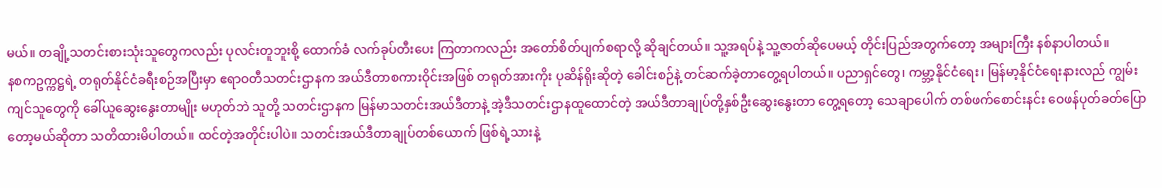မယ်။ တချို့သတင်းစားသုံးသူတွေကလည်း ပုလင်းတူဘူးစို့ ထောက်ခံ လက်ခုပ်တီးပေး ကြတာကလည်း အတော်စိတ်ပျက်စရာလို့ ဆိုချင်တယ်။ သူ့အရပ်နဲ့ သူ့ဇာတ်ဆိုပေမယ့် တိုင်းပြည်အတွက်တော့ အများကြီး နစ်နာပါတယ်။
နစကဥက္ကဋ္ဌရဲ့ တရုတ်နိုင်ငံခရီးစဉ်အပြီးမှာ ဧရာဝတီသတင်းဌာနက အယ်ဒီတာစကားဝိုင်းအဖြစ် တရုတ်အားကိုး ပုဆိန်ရိုးဆိုတဲ့ ခေါင်းစဉ်နဲ့ တင်ဆက်ခဲ့တာတွေ့ရပါတယ်။ ပညာရှင်တွေ၊ ကမ္ဘာ့နိုင်ငံရေး၊ မြန်မာ့နိုင်ငံရေးနားလည် ကျွမ်းကျင်သူတွေကို ခေါ်ယူဆွေးနွေးတာမျိုး မဟုတ်ဘဲ သူတို့ သတင်းဌာနက မြန်မာသတင်းအယ်ဒီတာနဲ့ အဲ့ဒီသတင်းဌာနထူထောင်တဲ့ အယ်ဒီတာချုပ်တို့နှစ်ဦးဆွေးနွေးတာ တွေ့ရတော့ သေချာပေါက် တစ်ဖက်စောင်းနင်း ဝေဖန်ပုတ်ခတ်ပြောတော့မယ်ဆိုတာ သတိထားမိပါတယ်။ ထင်တဲ့အတိုင်းပါပဲ။ သတင်းအယ်ဒီတာချုပ်တစ်ယောက် ဖြစ်ရဲ့သားနဲ့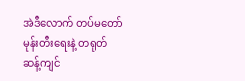အဲဒီလောက် တပ်မတော်မုန်းတီးရေးနဲ့ တရုတ်ဆန့်ကျင်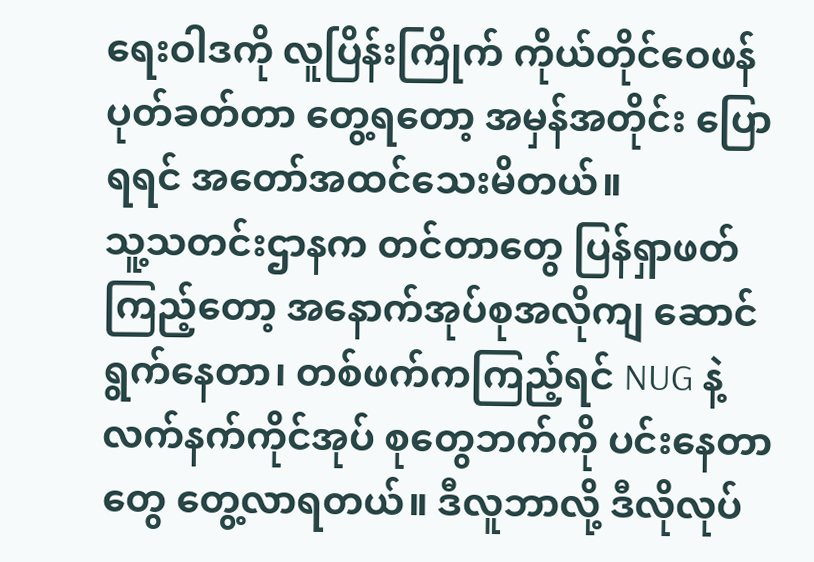ရေးဝါဒကို လူပြိန်းကြိုက် ကိုယ်တိုင်ဝေဖန် ပုတ်ခတ်တာ တွေ့ရတော့ အမှန်အတိုင်း ပြောရရင် အတော်အထင်သေးမိတယ်။
သူ့သတင်းဌာနက တင်တာတွေ ပြန်ရှာဖတ်ကြည့်တော့ အနောက်အုပ်စုအလိုကျ ဆောင်ရွက်နေတာ၊ တစ်ဖက်ကကြည့်ရင် NUG နဲ့ လက်နက်ကိုင်အုပ် စုတွေဘက်ကို ပင်းနေတာတွေ တွေ့လာရတယ်။ ဒီလူဘာလို့ ဒီလိုလုပ်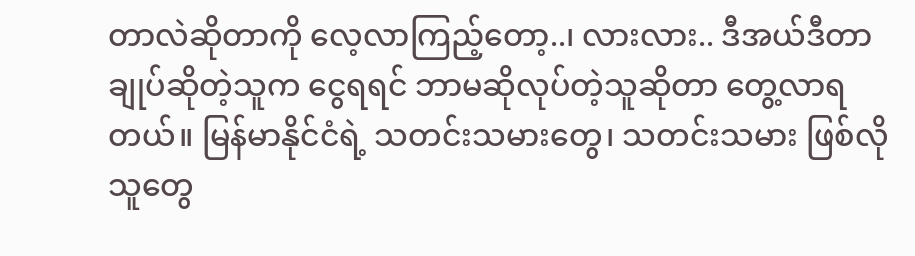တာလဲဆိုတာကို လေ့လာကြည့်တော့..၊ လားလား.. ဒီအယ်ဒီတာချုပ်ဆိုတဲ့သူက ငွေရရင် ဘာမဆိုလုပ်တဲ့သူဆိုတာ တွေ့လာရတယ်။ မြန်မာနိုင်ငံရဲ့ သတင်းသမားတွေ၊ သတင်းသမား ဖြစ်လိုသူတွေ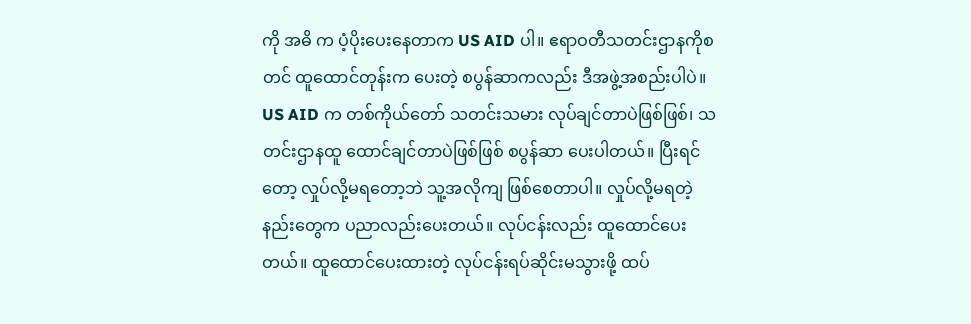ကို အဓိ က ပံ့ပိုးပေးနေတာက US AID ပါ။ ဧရာဝတီသတင်းဌာနကိုစတင် ထူထောင်တုန်းက ပေးတဲ့ စပွန်ဆာကလည်း ဒီအဖွဲ့အစည်းပါပဲ။ US AID က တစ်ကိုယ်တော် သတင်းသမား လုပ်ချင်တာပဲဖြစ်ဖြစ်၊ သတင်းဌာနထူ ထောင်ချင်တာပဲဖြစ်ဖြစ် စပွန်ဆာ ပေးပါတယ်။ ပြီးရင်တော့ လှုပ်လို့မရတော့ဘဲ သူ့အလိုကျ ဖြစ်စေတာပါ။ လှုပ်လို့မရတဲ့နည်းတွေက ပညာလည်းပေးတယ်။ လုပ်ငန်းလည်း ထူထောင်ပေးတယ်။ ထူထောင်ပေးထားတဲ့ လုပ်ငန်းရပ်ဆိုင်းမသွားဖို့ ထပ်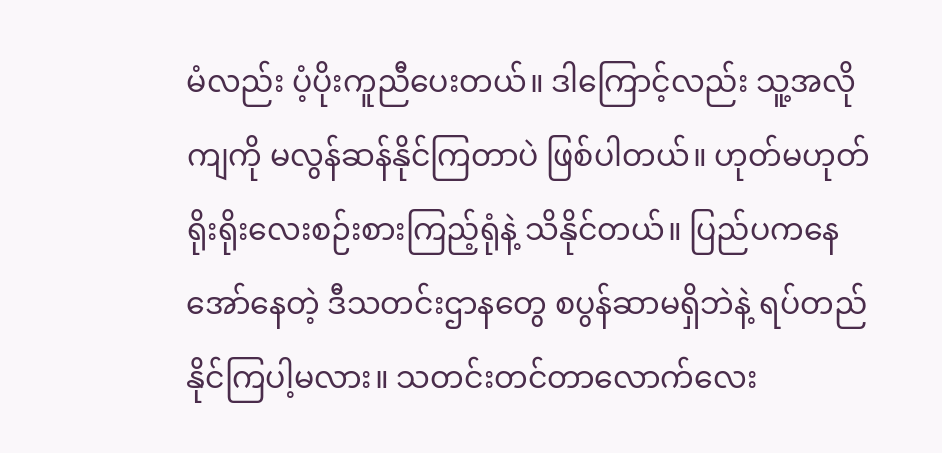မံလည်း ပံ့ပိုးကူညီပေးတယ်။ ဒါကြောင့်လည်း သူ့အလိုကျကို မလွန်ဆန်နိုင်ကြတာပဲ ဖြစ်ပါတယ်။ ဟုတ်မဟုတ် ရိုးရိုးလေးစဉ်းစားကြည့်ရုံနဲ့ သိနိုင်တယ်။ ပြည်ပကနေ အော်နေတဲ့ ဒီသတင်းဌာနတွေ စပွန်ဆာမရှိဘဲနဲ့ ရပ်တည်နိုင်ကြပါ့မလား။ သတင်းတင်တာလောက်လေး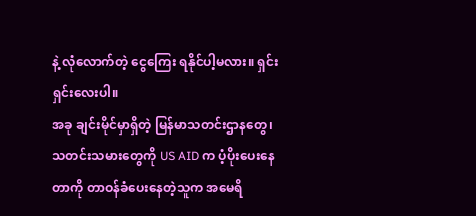နဲ့ လုံလောက်တဲ့ ငွေကြေး ရနိုင်ပါ့မလား။ ရှင်းရှင်းလေးပါ။
အခု ချင်းမိုင်မှာရှိတဲ့ မြန်မာသတင်းဌာနတွေ၊ သတင်းသမားတွေကို US AID က ပံ့ပိုးပေးနေတာကို တာဝန်ခံပေးနေတဲ့သူက အမေရိ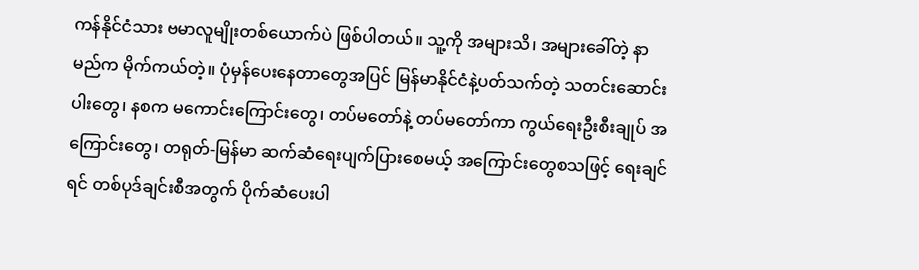ကန်နိုင်ငံသား ဗမာလူမျိုးတစ်ယောက်ပဲ ဖြစ်ပါတယ်။ သူ့ကို အများသိ၊ အများခေါ်တဲ့ နာမည်က မိုက်ကယ်တဲ့။ ပုံမှန်ပေးနေတာတွေအပြင် မြန်မာနိုင်ငံနဲ့ပတ်သက်တဲ့ သတင်းဆောင်းပါးတွေ၊ နစက မကောင်းကြောင်းတွေ၊ တပ်မတော်နဲ့ တပ်မတော်ကာ ကွယ်ရေးဦးစီးချုပ် အကြောင်းတွေ၊ တရုတ်-မြန်မာ ဆက်ဆံရေးပျက်ပြားစေမယ့် အကြောင်းတွေစသဖြင့် ရေးချင်ရင် တစ်ပုဒ်ချင်းစီအတွက် ပိုက်ဆံပေးပါ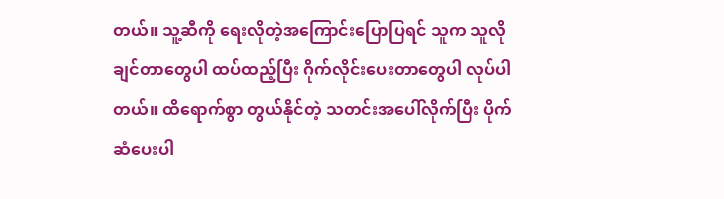တယ်။ သူ့ဆီကို ရေးလိုတဲ့အကြောင်းပြောပြရင် သူက သူလိုချင်တာတွေပါ ထပ်ထည့်ပြီး ဂိုက်လိုင်းပေးတာတွေပါ လုပ်ပါတယ်။ ထိရောက်စွာ တွယ်နိုင်တဲ့ သတင်းအပေါ်လိုက်ပြီး ပိုက်ဆံပေးပါ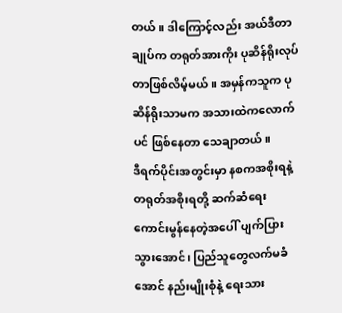တယ်။ ဒါကြောင့်လည်း အယ်ဒီတာချုပ်က တရုတ်အားကိုး ပုဆိန်ရိုးလုပ်တာဖြစ်လိမ့်မယ်။ အမှန်ကသူက ပုဆိန်ရိုးသာမက အသားထဲကလောက်ပင် ဖြစ်နေတာ သေချာတယ်။
ဒီရက်ပိုင်းအတွင်းမှာ နစကအစိုးရနဲ့ တရုတ်အစိုးရတို့ ဆက်ဆံရေး ကောင်းမွန်နေတဲ့အပေါ် ပျက်ပြားသွားအောင်၊ ပြည်သူတွေလက်မခံအောင် နည်းမျိုးစုံနဲ့ ရေးသား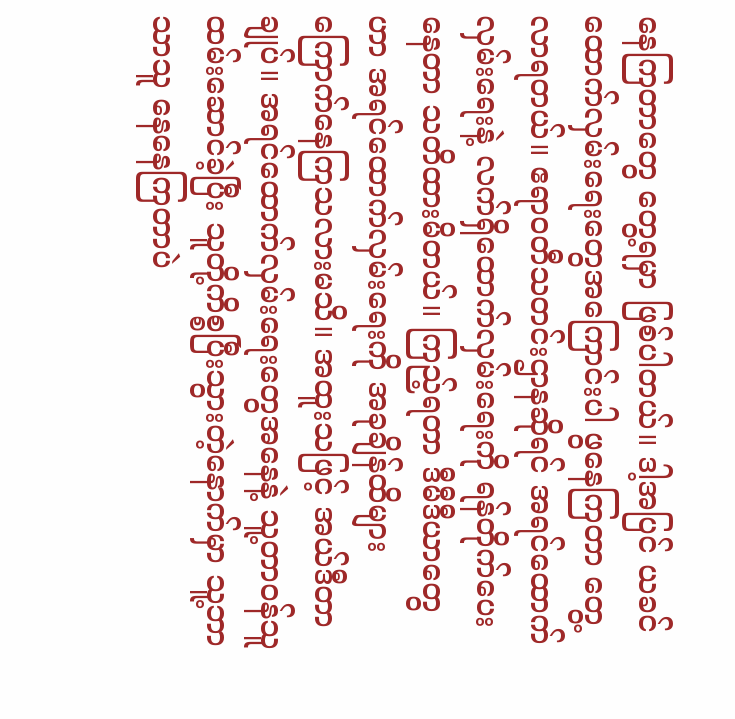နေကြတာတွေ တွေ့ရမှာ ဖြစ်ပါတယ်။ ဒါ့အပြင် ယခင် ထောက်လှမ်းရေးတွေအကြောင်းပါ ဖွနေကြတာ တွေ့လာရတယ်။ ဧရာဝတီသတင်းဌာနဆိုရင် အရင်ထောက်လှမ်းရေးနဲ့ လက်ရှိထောက်လှမ်းရေးကို ရန်တိုက်ပေးနေတာ သတိထားမိတယ်။ ကြည့်ရတာ ဒီမီဒီယာတွေဟာ အရင်ထောက်လှမ်းရေးကို အခုချိန်ထိများ ကြောက်နေကြသလားမသိ။ အထူးသဖြင့် အယ်ဒီတာချုပ်။ အရင်ထောက်လှမ်းရေးတွေအနေနဲ့ သူ့တာဝန်သူ ထမ်းဆောင်ခဲ့ပြီး သူတို့ကိစ္စပြီးသွားတဲ့နောက်မှာ သူ့ဘာသာသူ နေနေကြတာပဲ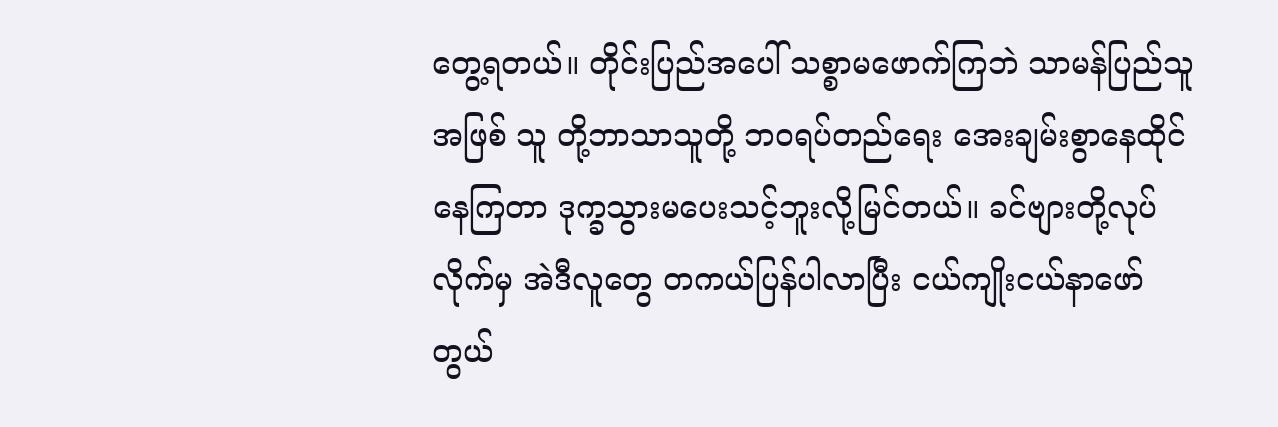တွေ့ရတယ်။ တိုင်းပြည်အပေါ် သစ္စာမဖောက်ကြဘဲ သာမန်ပြည်သူအဖြစ် သူ တို့ဘာသာသူတို့ ဘဝရပ်တည်ရေး အေးချမ်းစွာနေထိုင်နေကြတာ ဒုက္ခသွားမပေးသင့်ဘူးလို့မြင်တယ်။ ခင်ဗျားတို့လုပ်လိုက်မှ အဲဒီလူတွေ တကယ်ပြန်ပါလာပြီး ငယ်ကျိုးငယ်နာဖော် တွယ်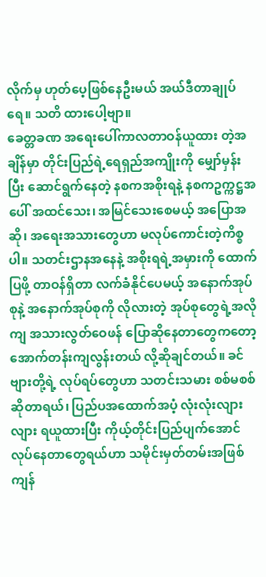လိုက်မှ ဟုတ်ပေ့ဖြစ်နေဦးမယ် အယ်ဒီတာချုပ်ရေ။ သတိ ထားပေါ့ဗျာ။
ခေတ္တခဏ အရေးပေါ်ကာလတာဝန်ယူထား တဲ့အချိန်မှာ တိုင်းပြည်ရဲ့ရေရှည်အကျိုးကို မျှော်မှန်းပြီး ဆောင်ရွက်နေတဲ့ နစကအစိုးရနဲ့ နစကဥက္ကဋ္ဌအပေါ် အထင်သေး၊ အမြင်သေးစေမယ့် အပြောအဆို၊ အရေးအသားတွေဟာ မလုပ်ကောင်းတဲ့ကိစ္စပါ။ သတင်းဌာနအနေနဲ့ အစိုးရရဲ့အမှားကို ထောက်ပြဖို့ တာဝန်ရှိတာ လက်ခံနိုင်ပေမယ့် အနောက်အုပ်စုနဲ့ အနောက်အုပ်စုကို လိုလားတဲ့ အုပ်စုတွေရဲ့အလိုကျ အသားလွတ်ဝေဖန် ပြောဆိုနေတာတွေကတော့ အောက်တန်းကျလွန်းတယ် လို့ဆိုချင်တယ်။ ခင်ဗျားတို့ရဲ့ လုပ်ရပ်တွေဟာ သတင်းသမား စစ်မစစ်ဆိုတာရယ်၊ ပြည်ပအထောက်အပံ့ လုံးလုံးလျားလျား ရယူထားပြီး ကိုယ့်တိုင်းပြည်ပျက်အောင် လုပ်နေတာတွေရယ်ဟာ သမိုင်းမှတ်တမ်းအဖြစ် ကျန်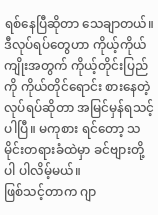ရစ်နေပြီဆိုတာ သေချာတယ်။ ဒီလုပ်ရပ်တွေဟာ ကိုယ့်ကိုယ်ကျိုးအတွက် ကိုယ့်တိုင်းပြည်ကို ကိုယ်တိုင်ရောင်း စားနေတဲ့လုပ်ရပ်ဆိုတာ အမြင်မှန်ရသင့်ပါပြီ။ မကုစား ရင်တော့ သမိုင်းတရားခံထဲမှာ ခင်ဗျားတို့ပါ ပါလိမ့်မယ်။
ဖြစ်သင့်တာက ဂျာ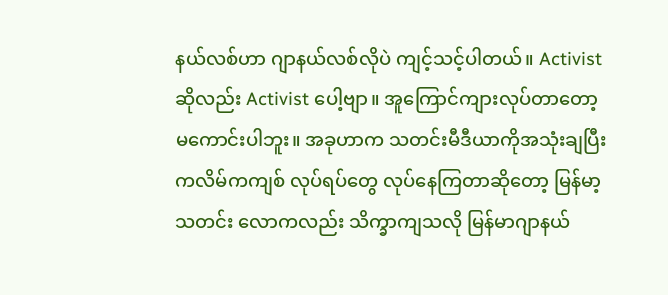နယ်လစ်ဟာ ဂျာနယ်လစ်လိုပဲ ကျင့်သင့်ပါတယ်။ Activist ဆိုလည်း Activist ပေါ့ဗျာ။ အူကြောင်ကျားလုပ်တာတော့ မကောင်းပါဘူး။ အခုဟာက သတင်းမီဒီယာကိုအသုံးချပြီး ကလိမ်ကကျစ် လုပ်ရပ်တွေ လုပ်နေကြတာဆိုတော့ မြန်မာ့သတင်း လောကလည်း သိက္ခာကျသလို မြန်မာဂျာနယ်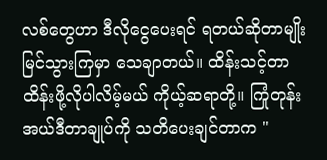လစ်တွေဟာ ဒီလိုငွေပေးရင် ရတယ်ဆိုတာမျိုး မြင်သွားကြမှာ သေချာတယ်။ ထိန်းသင့်တာ ထိန်းဖို့လိုပါလိမ့်မယ် ကိုယ့်ဆရာတို့။ ကြုံတုန်း အယ်ဒီတာချုပ်ကို သတိပေးချင်တာက "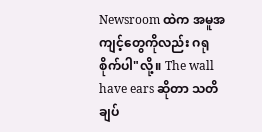Newsroom ထဲက အမူအကျင့်တွေကိုလည်း ဂရုစိုက်ပါ"လို့။ The wall have ears ဆိုတာ သတိချပ်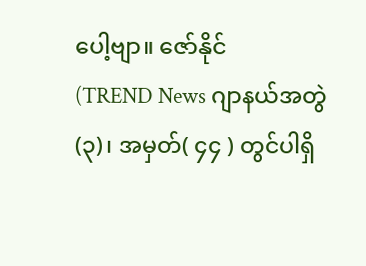ပေါ့ဗျာ။ ဇော်နိုင်
(TREND News ဂျာနယ်အတွဲ(၃)၊ အမှတ်( ၄၄ ) တွင်ပါရှိ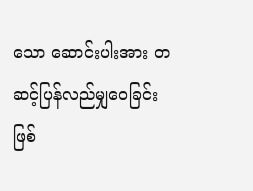သော ဆောင်းပါးအား တဆင့်ပြန်လည်မျှဝေခြင်းဖြစ်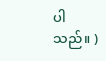ပါသည်။ )